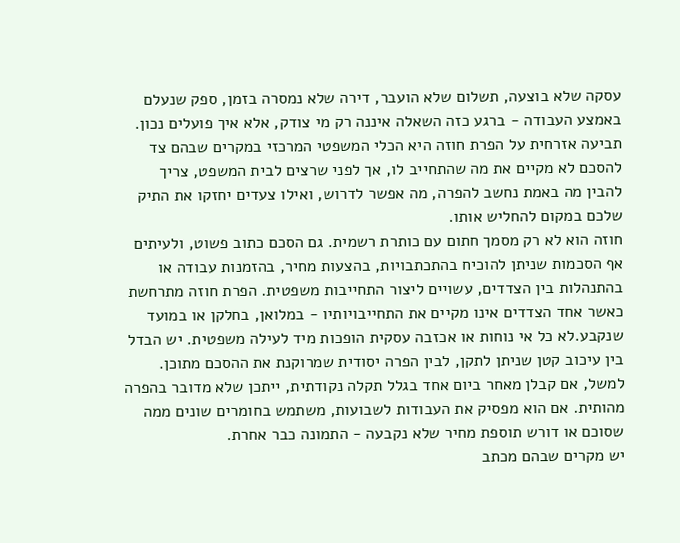עסקה שלא בוצעה, תשלום שלא הועבר, דירה שלא נמסרה בזמן, ספק שנעלם באמצע העבודה - ברגע כזה השאלה איננה רק מי צודק, אלא איך פועלים נכון. תביעה אזרחית על הפרת חוזה היא הכלי המשפטי המרכזי במקרים שבהם צד להסכם לא מקיים את מה שהתחייב לו, אך לפני שרצים לבית המשפט, צריך להבין מה באמת נחשב להפרה, מה אפשר לדרוש, ואילו צעדים יחזקו את התיק שלכם במקום להחליש אותו.
חוזה הוא לא רק מסמך חתום עם כותרת רשמית. גם הסכם כתוב פשוט, ולעיתים אף הסכמות שניתן להוכיח בהתכתבויות, בהצעות מחיר, בהזמנות עבודה או בהתנהלות בין הצדדים, עשויים ליצור התחייבות משפטית. הפרת חוזה מתרחשת כאשר אחד הצדדים אינו מקיים את התחייבויותיו - במלואן, בחלקן או במועד שנקבע.לא כל אי נוחות או אכזבה עסקית הופכות מיד לעילה משפטית. יש הבדל בין עיכוב קטן שניתן לתקן, לבין הפרה יסודית שמרוקנת את ההסכם מתוכן. למשל, אם קבלן מאחר ביום אחד בגלל תקלה נקודתית, ייתכן שלא מדובר בהפרה מהותית. אם הוא מפסיק את העבודות לשבועות, משתמש בחומרים שונים ממה שסוכם או דורש תוספת מחיר שלא נקבעה - התמונה כבר אחרת.
יש מקרים שבהם מכתב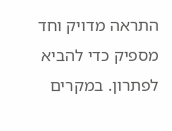התראה מדויק וחד מספיק כדי להביא לפתרון. במקרים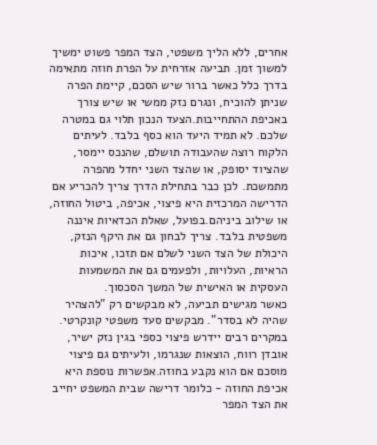אחרים, ללא הליך משפטי, הצד המפר פשוט ימשיך למשוך זמן. תביעה אזרחית על הפרת חוזה מתאימה בדרך כלל כאשר ברור שיש הסכם, קיימת הפרה שניתן להוכיח, ונגרם נזק ממשי או שיש צורך באכיפת ההתחייבות.הצעד הנכון תלוי גם במטרה שלכם. לא תמיד היעד הוא כסף בלבד. לעיתים הלקוח רוצה שהעבודה תושלם, שהנכס יימסר, שהציוד יסופק, או שהצד השני יחדל מהפרה מתמשכת. לכן כבר בתחילת הדרך צריך להכריע אם הדרישה המרכזית היא פיצוי, אכיפה, ביטול החוזה, או שילוב ביניהם.בפועל, שאלת הכדאיות איננה משפטית בלבד. צריך לבחון גם את היקף הנזק, היכולת של הצד השני לשלם אם תזכו, איכות הראיות, העלויות, ולפעמים גם את המשמעות העסקית או האישית של המשך הסכסוך.
כאשר מגישים תביעה, לא מבקשים רק "להצהיר שהיה לא בסדר". מבקשים סעד משפטי קונקרטי. במקרים רבים יידרש פיצוי כספי בגין נזק ישיר, אובדן רווח, הוצאות שנגרמו, ולעיתים גם פיצוי מוסכם אם הוא נקבע בחוזה.אפשרות נוספת היא אכיפת החוזה - כלומר דרישה שבית המשפט יחייב את הצד המפר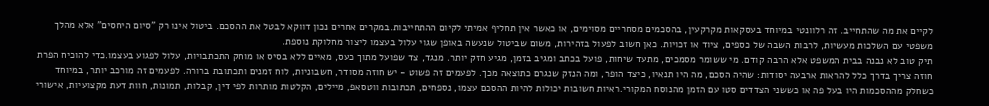לקיים את מה שהתחייב. זה רלוונטי במיוחד בעסקאות מקרקעין, בהסכמים מסחריים מסוימים, או כאשר אין תחליף אמיתי לקיום ההתחייבות.במקרים אחרים נכון דווקא לבטל את ההסכם. ביטול אינו רק "סיום היחסים" אלא מהלך משפטי עם השלכות מעשיות, לרבות השבה של כספים, ציוד או זכויות. כאן חשוב לפעול בזהירות, משום שביטול שנעשה באופן שגוי עלול בעצמו ליצור מחלוקת נוספת.
תיק טוב לא נבנה בבית המשפט אלא הרבה קודם. מי ששומר מסמכים, מתעד שיחות, פועל בכתב ומגיב בזמן, מגיע חזק יותר. מנגד, צד שפועל מתוך כעס, מאיים ללא בסיס או מוחק התכתבויות, עלול לפגוע בעצמו.כדי להוכיח הפרת חוזה צריך בדרך כלל להראות ארבעה יסודות: שהיה הסכם, מה היו תנאיו, כיצד הופר, ומה הנזק שנגרם כתוצאה מכך. לפעמים זה פשוט - יש חוזה מסודר, חשבוניות, לוח זמנים ותכתובת ברורה. לפעמים זה מורכב יותר, במיוחד כשחלק מההסכמות היו בעל פה או כששני הצדדים סטו עם הזמן מהנוסח המקורי.ראיות חשובות יכולות להיות ההסכם עצמו, נספחים, תכתובות ווטסאפ, מיילים, הקלטות מותרות לפי דין, קבלות, תמונות, חוות דעת מקצועיות, אישורי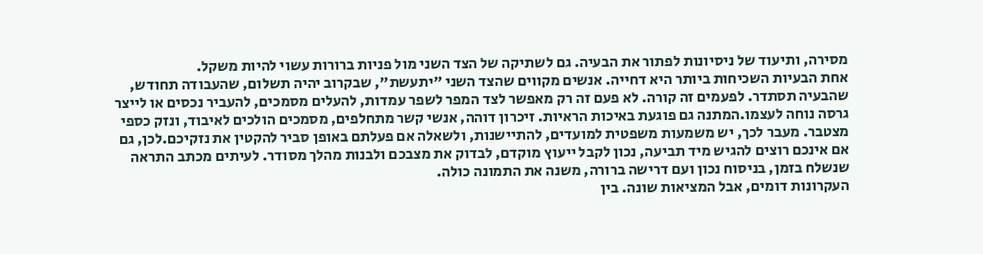מסירה, ותיעוד של ניסיונות לפתור את הבעיה. גם לשתיקה של הצד השני מול פניות ברורות עשוי להיות משקל.
אחת הבעיות השכיחות ביותר היא דחייה. אנשים מקווים שהצד השני "יתעשת", שבקרוב יהיה תשלום, שהעבודה תחודש, שהבעיה תסתדר. לפעמים זה קורה. לא פעם זה רק מאפשר לצד המפר לשפר עמדות, להעלים מסמכים, להעביר נכסים או לייצר גרסה נוחה לעצמו.המתנה גם פוגעת באיכות הראיות. זיכרון דוהה, אנשי קשר מתחלפים, מסמכים הולכים לאיבוד, ונזק כספי מצטבר. מעבר לכך, יש משמעות משפטית למועדים, להתיישנות, ולשאלה אם פעלתם באופן סביר להקטין את נזקיכם.לכן, גם אם אינכם רוצים להגיש מיד תביעה, נכון לקבל ייעוץ מוקדם, לבדוק את מצבכם ולבנות מהלך מסודר. לעיתים מכתב התראה שנשלח בזמן, בניסוח נכון ועם דרישה ברורה, משנה את התמונה כולה.
העקרונות דומים, אבל המציאות שונה. בין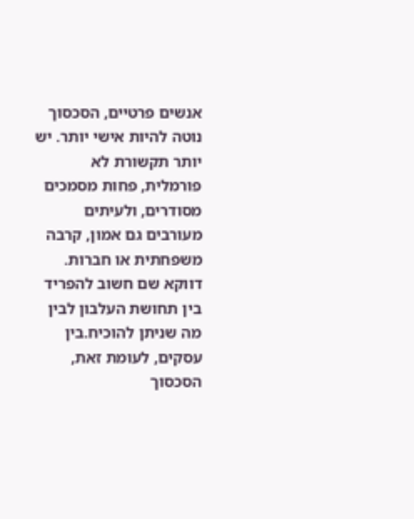אנשים פרטיים, הסכסוך נוטה להיות אישי יותר. יש יותר תקשורת לא פורמלית, פחות מסמכים מסודרים, ולעיתים מעורבים גם אמון, קרבה משפחתית או חברות. דווקא שם חשוב להפריד בין תחושת העלבון לבין מה שניתן להוכיח.בין עסקים, לעומת זאת, הסכסוך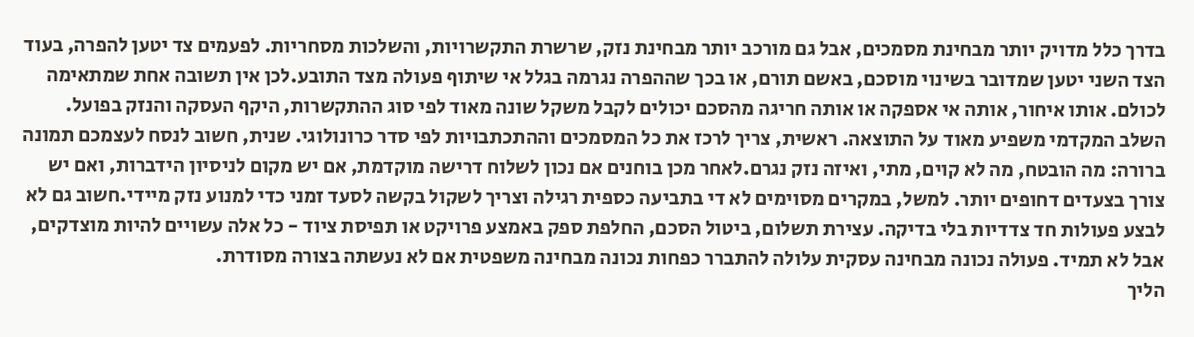בדרך כלל מדויק יותר מבחינת מסמכים, אבל גם מורכב יותר מבחינת נזק, שרשרת התקשרויות, והשלכות מסחריות. לפעמים צד יטען להפרה, בעוד הצד השני יטען שמדובר בשינוי מוסכם, באשם תורם, או בכך שההפרה נגרמה בגלל אי שיתוף פעולה מצד התובע.לכן אין תשובה אחת שמתאימה לכולם. אותו איחור, אותה אי אספקה או אותה חריגה מהסכם יכולים לקבל משקל שונה מאוד לפי סוג ההתקשרות, היקף העסקה והנזק בפועל.
השלב המקדמי משפיע מאוד על התוצאה. ראשית, צריך לרכז את כל המסמכים וההתכתבויות לפי סדר כרונולוגי. שנית, חשוב לנסח לעצמכם תמונה ברורה: מה הובטח, מה לא קוים, מתי, ואיזה נזק נגרם.לאחר מכן בוחנים אם נכון לשלוח דרישה מוקדמת, אם יש מקום לניסיון הידברות, ואם יש צורך בצעדים דחופים יותר. למשל, במקרים מסוימים לא די בתביעה כספית רגילה וצריך לשקול בקשה לסעד זמני כדי למנוע נזק מיידי.חשוב גם לא לבצע פעולות חד צדדיות בלי בדיקה. עצירת תשלום, ביטול הסכם, החלפת ספק באמצע פרויקט או תפיסת ציוד - כל אלה עשויים להיות מוצדקים, אבל לא תמיד. פעולה נכונה מבחינה עסקית עלולה להתברר כפחות נכונה מבחינה משפטית אם לא נעשתה בצורה מסודרת.
הליך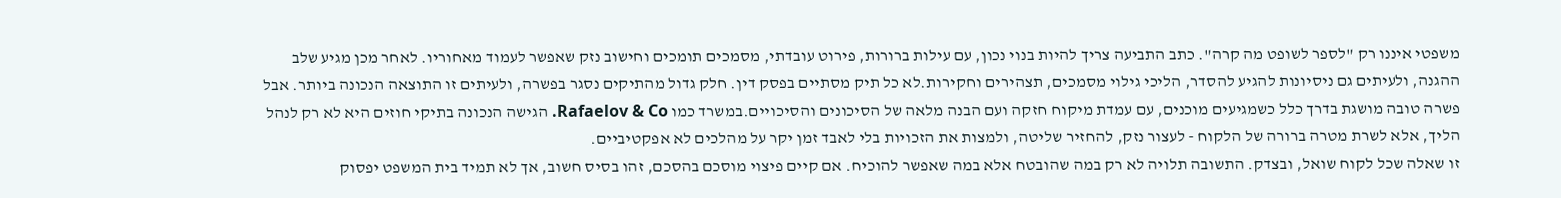משפטי איננו רק "לספר לשופט מה קרה". כתב התביעה צריך להיות בנוי נכון, עם עילות ברורות, פירוט עובדתי, מסמכים תומכים וחישוב נזק שאפשר לעמוד מאחוריו. לאחר מכן מגיע שלב ההגנה, ולעיתים גם ניסיונות להגיע להסדר, הליכי גילוי מסמכים, תצהירים וחקירות.לא כל תיק מסתיים בפסק דין. חלק גדול מהתיקים נסגר בפשרה, ולעיתים זו התוצאה הנכונה ביותר. אבל פשרה טובה מושגת בדרך כלל כשמגיעים מוכנים, עם עמדת מיקוח חזקה ועם הבנה מלאה של הסיכונים והסיכויים.במשרד כמו Rafaelov & Co. הגישה הנכונה בתיקי חוזים היא לא רק לנהל הליך, אלא לשרת מטרה ברורה של הלקוח - לעצור נזק, להחזיר שליטה, ולמצות את הזכויות בלי לאבד זמן יקר על מהלכים לא אפקטיביים.
זו שאלה שכל לקוח שואל, ובצדק. התשובה תלויה לא רק במה שהובטח אלא במה שאפשר להוכיח. אם קיים פיצוי מוסכם בהסכם, זהו בסיס חשוב, אך לא תמיד בית המשפט יפסוק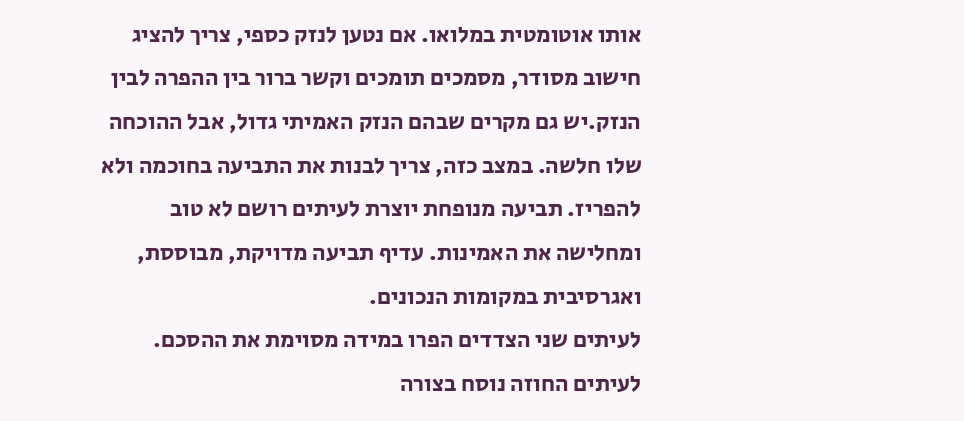אותו אוטומטית במלואו. אם נטען לנזק כספי, צריך להציג חישוב מסודר, מסמכים תומכים וקשר ברור בין ההפרה לבין הנזק.יש גם מקרים שבהם הנזק האמיתי גדול, אבל ההוכחה שלו חלשה. במצב כזה, צריך לבנות את התביעה בחוכמה ולא להפריז. תביעה מנופחת יוצרת לעיתים רושם לא טוב ומחלישה את האמינות. עדיף תביעה מדויקת, מבוססת, ואגרסיבית במקומות הנכונים.
לעיתים שני הצדדים הפרו במידה מסוימת את ההסכם. לעיתים החוזה נוסח בצורה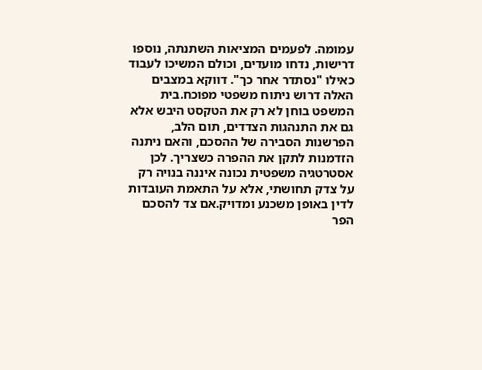עמומה. לפעמים המציאות השתנתה, נוספו דרישות, נדחו מועדים, וכולם המשיכו לעבוד כאילו "נסתדר אחר כך". דווקא במצבים האלה דרוש ניתוח משפטי מפוכח.בית המשפט בוחן לא רק את הטקסט היבש אלא גם את התנהגות הצדדים, תום הלב, הפרשנות הסבירה של ההסכם, והאם ניתנה הזדמנות לתקן את ההפרה כשצריך. לכן אסטרטגיה משפטית נכונה איננה בנויה רק על צדק תחושתי, אלא על התאמת העובדות לדין באופן משכנע ומדויק.אם צד להסכם הפר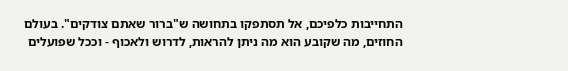התחייבות כלפיכם, אל תסתפקו בתחושה ש"ברור שאתם צודקים". בעולם החוזים, מה שקובע הוא מה ניתן להראות, לדרוש ולאכוף - וככל שפועלים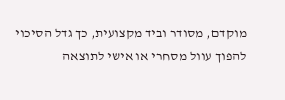מוקדם, מסודר וביד מקצועית, כך גדל הסיכוי להפוך עוול מסחרי או אישי לתוצאה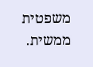משפטית ממשית.